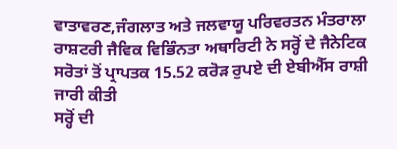ਵਾਤਾਵਰਣ,ਜੰਗਲਾਤ ਅਤੇ ਜਲਵਾਯੂ ਪਰਿਵਰਤਨ ਮੰਤਰਾਲਾ
ਰਾਸ਼ਟਰੀ ਜੈਵਿਕ ਵਿਭਿੰਨਤਾ ਅਥਾਰਿਟੀ ਨੇ ਸਰ੍ਹੋਂ ਦੇ ਜੈਨੇਟਿਕ ਸਰੋਤਾਂ ਤੋਂ ਪ੍ਰਾਪਤਕ 15.52 ਕਰੋੜ ਰੁਪਏ ਦੀ ਏਬੀਐੱਸ ਰਾਸ਼ੀ ਜਾਰੀ ਕੀਤੀ
ਸਰ੍ਹੋਂ ਦੀ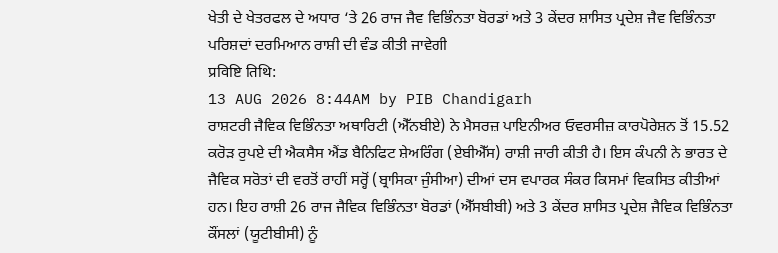ਖੇਤੀ ਦੇ ਖੇਤਰਫਲ ਦੇ ਅਧਾਰ ‘ਤੇ 26 ਰਾਜ ਜੈਵ ਵਿਭਿੰਨਤਾ ਬੋਰਡਾਂ ਅਤੇ 3 ਕੇਂਦਰ ਸ਼ਾਸਿਤ ਪ੍ਰਦੇਸ਼ ਜੈਵ ਵਿਭਿੰਨਤਾ ਪਰਿਸ਼ਦਾਂ ਦਰਮਿਆਨ ਰਾਸ਼ੀ ਦੀ ਵੰਡ ਕੀਤੀ ਜਾਵੇਗੀ
प्रविष्टि तिथि:
13 AUG 2026 8:44AM by PIB Chandigarh
ਰਾਸ਼ਟਰੀ ਜੈਵਿਕ ਵਿਭਿੰਨਤਾ ਅਥਾਰਿਟੀ (ਐੱਨਬੀਏ) ਨੇ ਮੈਸਰਜ਼ ਪਾਇਨੀਅਰ ਓਵਰਸੀਜ਼ ਕਾਰਪੋਰੇਸ਼ਨ ਤੋਂ 15.52 ਕਰੋੜ ਰੁਪਏ ਦੀ ਐਕਸੈਸ ਐਂਡ ਬੈਨਿਫਿਟ ਸ਼ੇਅਰਿੰਗ (ਏਬੀਐੱਸ) ਰਾਸ਼ੀ ਜਾਰੀ ਕੀਤੀ ਹੈ। ਇਸ ਕੰਪਨੀ ਨੇ ਭਾਰਤ ਦੇ ਜੈਵਿਕ ਸਰੋਤਾਂ ਦੀ ਵਰਤੋਂ ਰਾਹੀਂ ਸਰ੍ਹੋਂ (ਬ੍ਰਾਸਿਕਾ ਜੁੰਸੀਆ) ਦੀਆਂ ਦਸ ਵਪਾਰਕ ਸੰਕਰ ਕਿਸਮਾਂ ਵਿਕਸਿਤ ਕੀਤੀਆਂ ਹਨ। ਇਹ ਰਾਸ਼ੀ 26 ਰਾਜ ਜੈਵਿਕ ਵਿਭਿੰਨਤਾ ਬੋਰਡਾਂ (ਐੱਸਬੀਬੀ) ਅਤੇ 3 ਕੇਂਦਰ ਸ਼ਾਸਿਤ ਪ੍ਰਦੇਸ਼ ਜੈਵਿਕ ਵਿਭਿੰਨਤਾ ਕੌਂਸਲਾਂ (ਯੂਟੀਬੀਸੀ) ਨੂੰ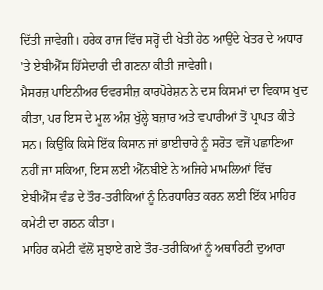ਦਿੱਤੀ ਜਾਵੇਗੀ। ਹਰੇਕ ਰਾਜ ਵਿੱਚ ਸਰ੍ਹੋਂ ਦੀ ਖੇਤੀ ਹੇਠ ਆਉਂਦੇ ਖੇਤਰ ਦੇ ਅਧਾਰ 'ਤੇ ਏਬੀਐੱਸ ਹਿੱਸੇਦਾਰੀ ਦੀ ਗਣਨਾ ਕੀਤੀ ਜਾਵੇਗੀ।
ਮੈਸਰਜ਼ ਪਾਇਨੀਅਰ ਓਵਰਸੀਜ਼ ਕਾਰਪੋਰੇਸ਼ਨ ਨੇ ਦਸ ਕਿਸਮਾਂ ਦਾ ਵਿਕਾਸ ਖੁਦ ਕੀਤਾ, ਪਰ ਇਸ ਦੇ ਮੂਲ ਅੰਸ਼ ਖੁੱਲ੍ਹੇ ਬਜ਼ਾਰ ਅਤੇ ਵਪਾਰੀਆਂ ਤੋਂ ਪ੍ਰਾਪਤ ਕੀਤੇ ਸਨ। ਕਿਉਂਕਿ ਕਿਸੇ ਇੱਕ ਕਿਸਾਨ ਜਾਂ ਭਾਈਚਾਰੇ ਨੂੰ ਸਰੋਤ ਵਜੋਂ ਪਛਾਣਿਆ ਨਹੀਂ ਜਾ ਸਕਿਆ, ਇਸ ਲਈ ਐੱਨਬੀਏ ਨੇ ਅਜਿਹੇ ਮਾਮਲਿਆਂ ਵਿੱਚ ਏਬੀਐੱਸ ਵੰਡ ਦੇ ਤੌਰ-ਤਰੀਕਿਆਂ ਨੂੰ ਨਿਰਧਾਰਿਤ ਕਰਨ ਲਈ ਇੱਕ ਮਾਹਿਰ ਕਮੇਟੀ ਦਾ ਗਠਨ ਕੀਤਾ।
ਮਾਹਿਰ ਕਮੇਟੀ ਵੱਲੋਂ ਸੁਝਾਏ ਗਏ ਤੌਰ-ਤਰੀਕਿਆਂ ਨੂੰ ਅਥਾਰਿਟੀ ਦੁਆਰਾ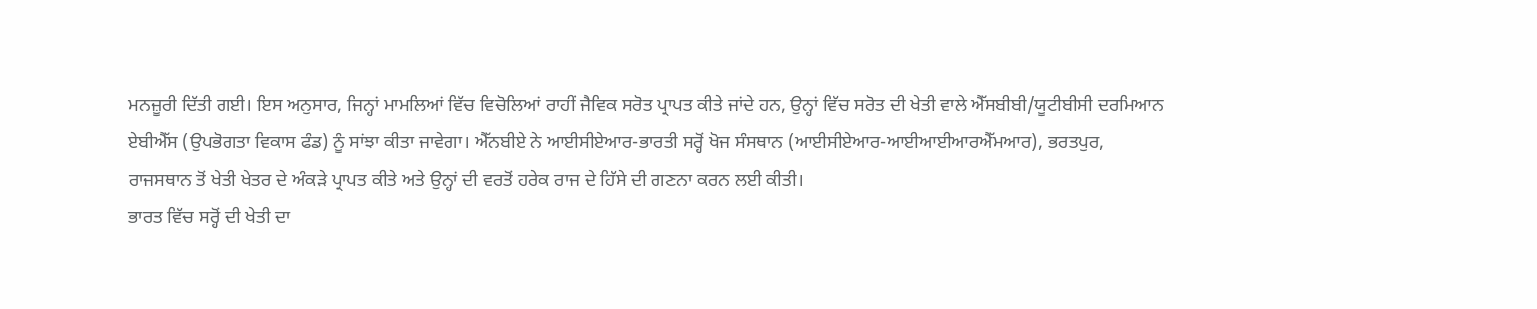ਮਨਜ਼ੂਰੀ ਦਿੱਤੀ ਗਈ। ਇਸ ਅਨੁਸਾਰ, ਜਿਨ੍ਹਾਂ ਮਾਮਲਿਆਂ ਵਿੱਚ ਵਿਚੋਲਿਆਂ ਰਾਹੀਂ ਜੈਵਿਕ ਸਰੋਤ ਪ੍ਰਾਪਤ ਕੀਤੇ ਜਾਂਦੇ ਹਨ, ਉਨ੍ਹਾਂ ਵਿੱਚ ਸਰੋਤ ਦੀ ਖੇਤੀ ਵਾਲੇ ਐੱਸਬੀਬੀ/ਯੂਟੀਬੀਸੀ ਦਰਮਿਆਨ ਏਬੀਐੱਸ (ਉਪਭੋਗਤਾ ਵਿਕਾਸ ਫੰਡ) ਨੂੰ ਸਾਂਝਾ ਕੀਤਾ ਜਾਵੇਗਾ। ਐੱਨਬੀਏ ਨੇ ਆਈਸੀਏਆਰ-ਭਾਰਤੀ ਸਰ੍ਹੋਂ ਖੋਜ ਸੰਸਥਾਨ (ਆਈਸੀਏਆਰ-ਆਈਆਈਆਰਐੱਮਆਰ), ਭਰਤਪੁਰ, ਰਾਜਸਥਾਨ ਤੋਂ ਖੇਤੀ ਖੇਤਰ ਦੇ ਅੰਕੜੇ ਪ੍ਰਾਪਤ ਕੀਤੇ ਅਤੇ ਉਨ੍ਹਾਂ ਦੀ ਵਰਤੋਂ ਹਰੇਕ ਰਾਜ ਦੇ ਹਿੱਸੇ ਦੀ ਗਣਨਾ ਕਰਨ ਲਈ ਕੀਤੀ।
ਭਾਰਤ ਵਿੱਚ ਸਰ੍ਹੋਂ ਦੀ ਖੇਤੀ ਦਾ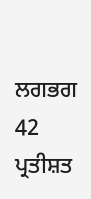ਲਗਭਗ 42 ਪ੍ਰਤੀਸ਼ਤ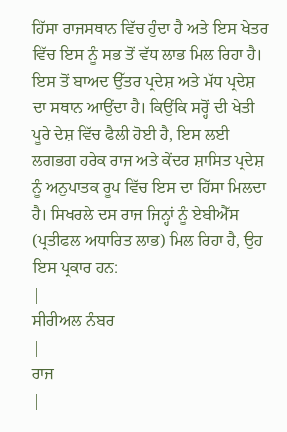ਹਿੱਸਾ ਰਾਜਸਥਾਨ ਵਿੱਚ ਹੁੰਦਾ ਹੈ ਅਤੇ ਇਸ ਖੇਤਰ ਵਿੱਚ ਇਸ ਨੂੰ ਸਭ ਤੋਂ ਵੱਧ ਲਾਭ ਮਿਲ ਰਿਹਾ ਹੈ। ਇਸ ਤੋਂ ਬਾਅਦ ਉੱਤਰ ਪ੍ਰਦੇਸ਼ ਅਤੇ ਮੱਧ ਪ੍ਰਦੇਸ਼ ਦਾ ਸਥਾਨ ਆਉਂਦਾ ਹੈ। ਕਿਉਂਕਿ ਸਰ੍ਹੋਂ ਦੀ ਖੇਤੀ ਪੂਰੇ ਦੇਸ਼ ਵਿੱਚ ਫੈਲੀ ਹੋਈ ਹੈ, ਇਸ ਲਈ ਲਗਭਗ ਹਰੇਕ ਰਾਜ ਅਤੇ ਕੇਂਦਰ ਸ਼ਾਸਿਤ ਪ੍ਰਦੇਸ਼ ਨੂੰ ਅਨੁਪਾਤਕ ਰੂਪ ਵਿੱਚ ਇਸ ਦਾ ਹਿੱਸਾ ਮਿਲਦਾ ਹੈ। ਸਿਖਰਲੇ ਦਸ ਰਾਜ ਜਿਨ੍ਹਾਂ ਨੂੰ ਏਬੀਐੱਸ (ਪ੍ਰਤੀਫਲ ਅਧਾਰਿਤ ਲਾਭ) ਮਿਲ ਰਿਹਾ ਹੈ, ਉਹ ਇਸ ਪ੍ਰਕਾਰ ਹਨ:
|
ਸੀਰੀਅਲ ਨੰਬਰ
|
ਰਾਜ
|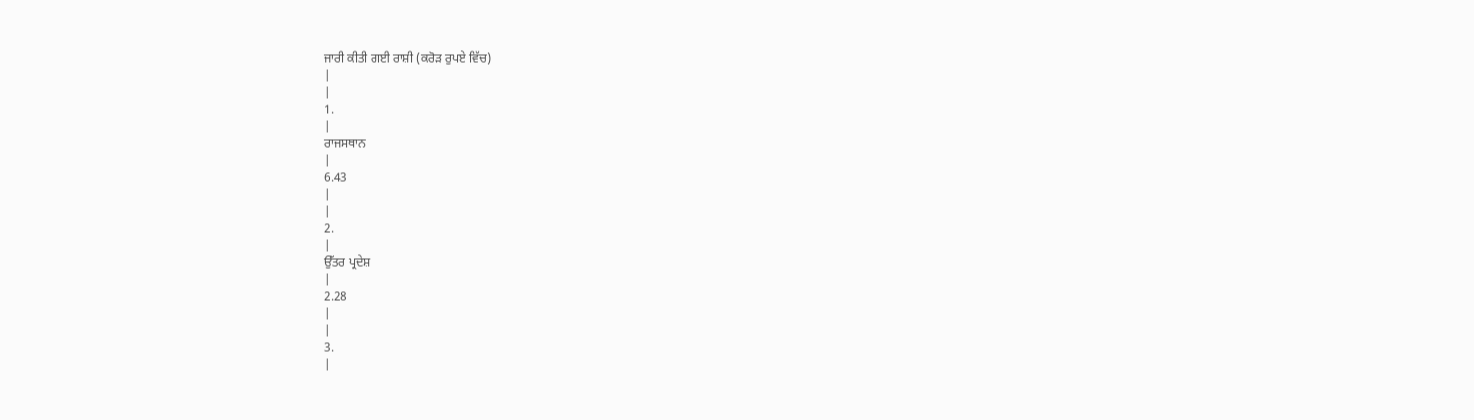ਜਾਰੀ ਕੀਤੀ ਗਈ ਰਾਸ਼ੀ (ਕਰੋੜ ਰੁਪਏ ਵਿੱਚ)
|
|
1.
|
ਰਾਜਸਥਾਨ
|
6.43
|
|
2.
|
ਉੱਤਰ ਪ੍ਰਦੇਸ਼
|
2.28
|
|
3.
|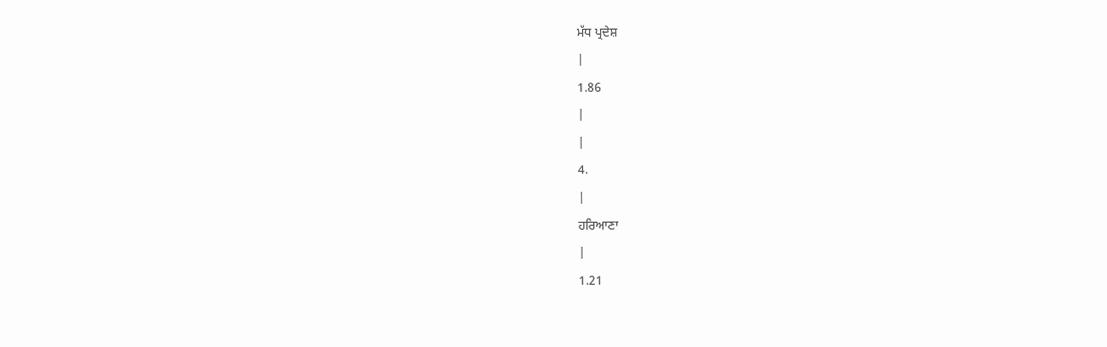ਮੱਧ ਪ੍ਰਦੇਸ਼
|
1.86
|
|
4.
|
ਹਰਿਆਣਾ
|
1.21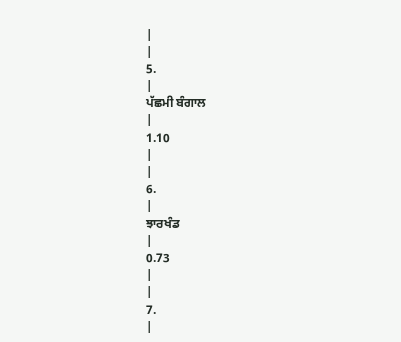|
|
5.
|
ਪੱਛਮੀ ਬੰਗਾਲ
|
1.10
|
|
6.
|
ਝਾਰਖੰਡ
|
0.73
|
|
7.
|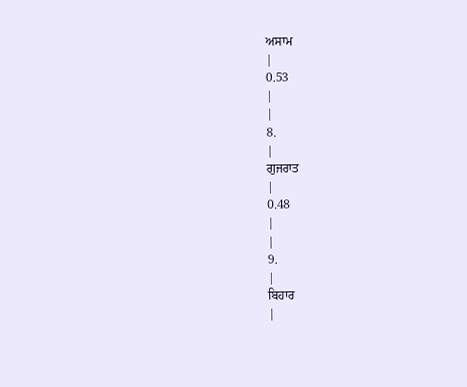ਅਸਾਮ
|
0.53
|
|
8.
|
ਗੁਜਰਾਤ
|
0.48
|
|
9.
|
ਬਿਹਾਰ
|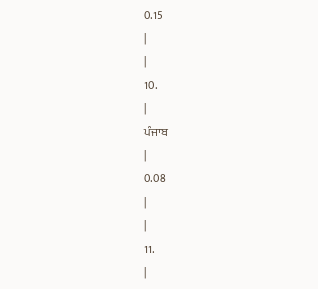0.15
|
|
10.
|
ਪੰਜਾਬ
|
0.08
|
|
11.
|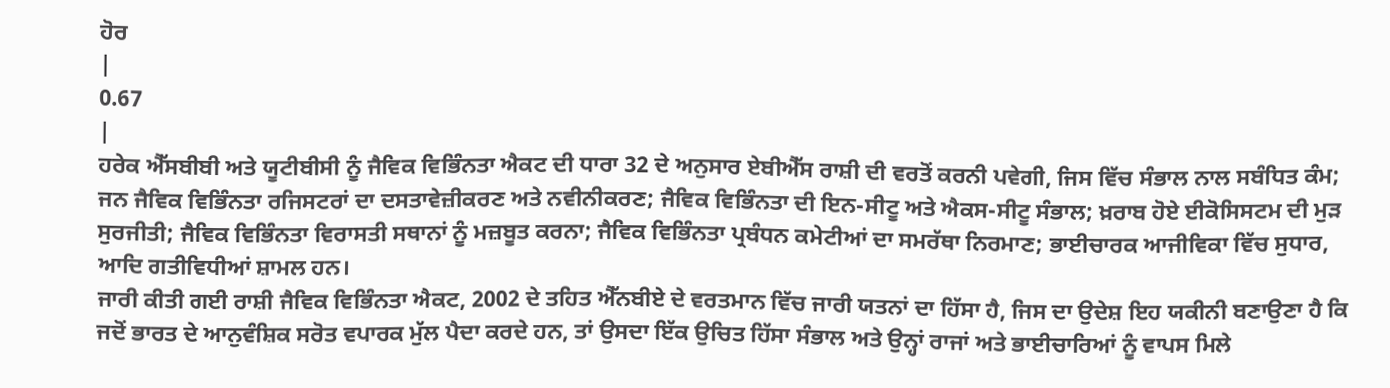ਹੋਰ
|
0.67
|
ਹਰੇਕ ਐੱਸਬੀਬੀ ਅਤੇ ਯੂਟੀਬੀਸੀ ਨੂੰ ਜੈਵਿਕ ਵਿਭਿੰਨਤਾ ਐਕਟ ਦੀ ਧਾਰਾ 32 ਦੇ ਅਨੁਸਾਰ ਏਬੀਐੱਸ ਰਾਸ਼ੀ ਦੀ ਵਰਤੋਂ ਕਰਨੀ ਪਵੇਗੀ, ਜਿਸ ਵਿੱਚ ਸੰਭਾਲ ਨਾਲ ਸਬੰਧਿਤ ਕੰਮ; ਜਨ ਜੈਵਿਕ ਵਿਭਿੰਨਤਾ ਰਜਿਸਟਰਾਂ ਦਾ ਦਸਤਾਵੇਜ਼ੀਕਰਣ ਅਤੇ ਨਵੀਨੀਕਰਣ; ਜੈਵਿਕ ਵਿਭਿੰਨਤਾ ਦੀ ਇਨ-ਸੀਟੂ ਅਤੇ ਐਕਸ-ਸੀਟੂ ਸੰਭਾਲ; ਖ਼ਰਾਬ ਹੋਏ ਈਕੋਸਿਸਟਮ ਦੀ ਮੁੜ ਸੁਰਜੀਤੀ; ਜੈਵਿਕ ਵਿਭਿੰਨਤਾ ਵਿਰਾਸਤੀ ਸਥਾਨਾਂ ਨੂੰ ਮਜ਼ਬੂਤ ਕਰਨਾ; ਜੈਵਿਕ ਵਿਭਿੰਨਤਾ ਪ੍ਰਬੰਧਨ ਕਮੇਟੀਆਂ ਦਾ ਸਮਰੱਥਾ ਨਿਰਮਾਣ; ਭਾਈਚਾਰਕ ਆਜੀਵਿਕਾ ਵਿੱਚ ਸੁਧਾਰ, ਆਦਿ ਗਤੀਵਿਧੀਆਂ ਸ਼ਾਮਲ ਹਨ।
ਜਾਰੀ ਕੀਤੀ ਗਈ ਰਾਸ਼ੀ ਜੈਵਿਕ ਵਿਭਿੰਨਤਾ ਐਕਟ, 2002 ਦੇ ਤਹਿਤ ਐੱਨਬੀਏ ਦੇ ਵਰਤਮਾਨ ਵਿੱਚ ਜਾਰੀ ਯਤਨਾਂ ਦਾ ਹਿੱਸਾ ਹੈ, ਜਿਸ ਦਾ ਉਦੇਸ਼ ਇਹ ਯਕੀਨੀ ਬਣਾਉਣਾ ਹੈ ਕਿ ਜਦੋਂ ਭਾਰਤ ਦੇ ਆਨੁਵੰਸ਼ਿਕ ਸਰੋਤ ਵਪਾਰਕ ਮੁੱਲ ਪੈਦਾ ਕਰਦੇ ਹਨ, ਤਾਂ ਉਸਦਾ ਇੱਕ ਉਚਿਤ ਹਿੱਸਾ ਸੰਭਾਲ ਅਤੇ ਉਨ੍ਹਾਂ ਰਾਜਾਂ ਅਤੇ ਭਾਈਚਾਰਿਆਂ ਨੂੰ ਵਾਪਸ ਮਿਲੇ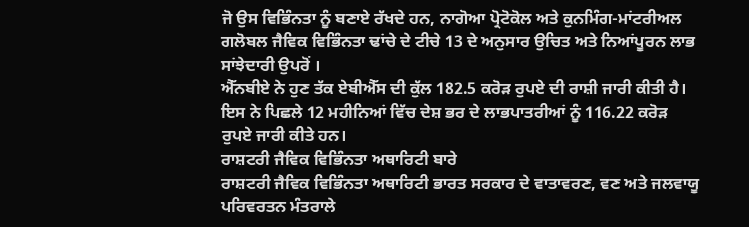ਜੋ ਉਸ ਵਿਭਿੰਨਤਾ ਨੂੰ ਬਣਾਏ ਰੱਖਦੇ ਹਨ, ਨਾਗੋਆ ਪ੍ਰੋਟੋਕੋਲ ਅਤੇ ਕੁਨਮਿੰਗ-ਮਾਂਟਰੀਅਲ ਗਲੋਬਲ ਜੈਵਿਕ ਵਿਭਿੰਨਤਾ ਢਾਂਚੇ ਦੇ ਟੀਚੇ 13 ਦੇ ਅਨੁਸਾਰ ਉਚਿਤ ਅਤੇ ਨਿਆਂਪੂਰਨ ਲਾਭ ਸਾਂਝੇਦਾਰੀ ਉਪਰੋਂ ।
ਐੱਨਬੀਏ ਨੇ ਹੁਣ ਤੱਕ ਏਬੀਐੱਸ ਦੀ ਕੁੱਲ 182.5 ਕਰੋੜ ਰੁਪਏ ਦੀ ਰਾਸ਼ੀ ਜਾਰੀ ਕੀਤੀ ਹੈ। ਇਸ ਨੇ ਪਿਛਲੇ 12 ਮਹੀਨਿਆਂ ਵਿੱਚ ਦੇਸ਼ ਭਰ ਦੇ ਲਾਭਪਾਤਰੀਆਂ ਨੂੰ 116.22 ਕਰੋੜ ਰੁਪਏ ਜਾਰੀ ਕੀਤੇ ਹਨ।
ਰਾਸ਼ਟਰੀ ਜੈਵਿਕ ਵਿਭਿੰਨਤਾ ਅਥਾਰਿਟੀ ਬਾਰੇ
ਰਾਸ਼ਟਰੀ ਜੈਵਿਕ ਵਿਭਿੰਨਤਾ ਅਥਾਰਿਟੀ ਭਾਰਤ ਸਰਕਾਰ ਦੇ ਵਾਤਾਵਰਣ, ਵਣ ਅਤੇ ਜਲਵਾਯੂ ਪਰਿਵਰਤਨ ਮੰਤਰਾਲੇ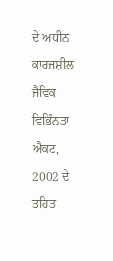ਦੇ ਅਧੀਨ ਕਾਰਜਸ਼ੀਲ ਜੈਵਿਕ ਵਿਭਿੰਨਤਾ ਐਕਟ, 2002 ਦੇ ਤਹਿਤ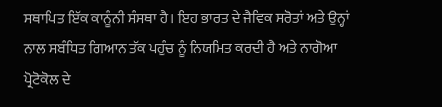ਸਥਾਪਿਤ ਇੱਕ ਕਾਨੂੰਨੀ ਸੰਸਥਾ ਹੈ। ਇਹ ਭਾਰਤ ਦੇ ਜੈਵਿਕ ਸਰੋਤਾਂ ਅਤੇ ਉਨ੍ਹਾਂ ਨਾਲ ਸਬੰਧਿਤ ਗਿਆਨ ਤੱਕ ਪਹੁੰਚ ਨੂੰ ਨਿਯਮਿਤ ਕਰਦੀ ਹੈ ਅਤੇ ਨਾਗੋਆ ਪ੍ਰੋਟੋਕੋਲ ਦੇ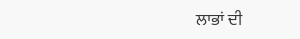ਲਾਭਾਂ ਦੀ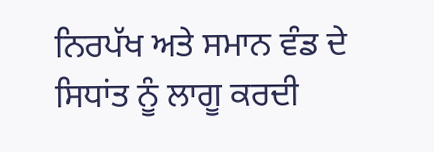ਨਿਰਪੱਖ ਅਤੇ ਸਮਾਨ ਵੰਡ ਦੇ ਸਿਧਾਂਤ ਨੂੰ ਲਾਗੂ ਕਰਦੀ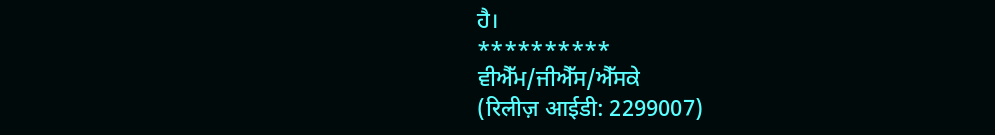ਹੈ।
**********
ਵੀਐੱਮ/ਜੀਐੱਸ/ਐੱਸਕੇ
(रिलीज़ आईडी: 2299007)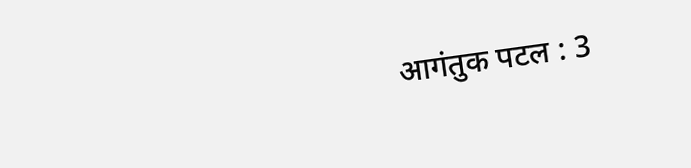आगंतुक पटल : 3